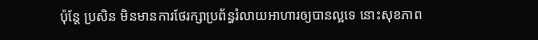ប៉ុន្ដែ ប្រសិន មិនមានការថែរក្សាប្រព័ន្ធរំលាយអាហារឲ្យបានល្អទេ នោះសុខភាព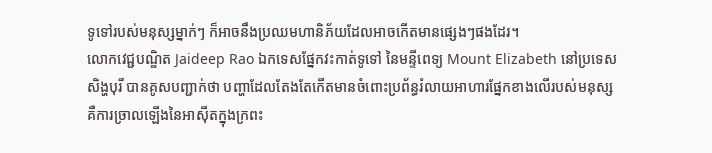ទូទៅរបស់មនុស្សម្នាក់ៗ ក៏អាចនឹងប្រឈមហានិភ័យដែលអាចកើតមានផ្សេងៗផងដែរ។
លោកវេជ្ជបណ្ឌិត Jaideep Rao ឯកទេសផ្នែកវះកាត់ទូទៅ នៃមន្ទីពេទ្យ Mount Elizabeth នៅប្រទេសសិង្ហបុរី បានគូសបញ្ជាក់ថា បញ្ហាដែលតែងតែកើតមានចំពោះប្រព័ន្ធរំលាយអាហារផ្នែកខាងលើរបស់មនុស្ស គឺការច្រាលឡើងនៃអាស៊ីតក្នុងក្រពះ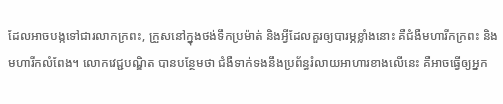ដែលអាចបង្កទៅជារលាកក្រពះ, ក្រួសនៅក្នុងថង់ទឹកប្រម៉ាត់ និងអ្វីដែលគួរឲ្យបារម្ភខ្លាំងនោះ គឺជំងឺមហារីកក្រពះ និងមហារីកលំពែង។ លោកវេជ្ជបណ្ឌិត បានបន្ថែមថា ជំងឺទាក់ទងនឹងប្រព័ន្ធរំលាយអាហារខាងលើនេះ គឺអាចធ្វើឲ្យអ្នក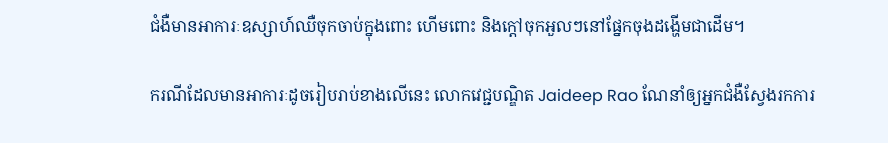ជំងឺមានអាការៈឧស្សាហ៍ឈឺចុកចាប់ក្នុងពោះ ហើមពោះ និងក្ដៅចុកអួលៗនៅផ្នែកចុងដង្ហើមជាដើម។

ករណីដែលមានអាការៈដូចរៀបរាប់ខាងលើនេះ លោកវេជ្ជបណ្ឌិត Jaideep Rao ណែនាំឲ្យអ្នកជំងឺស្វែងរកការ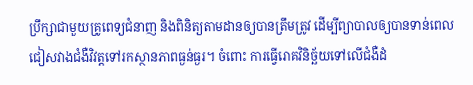ប្រឹក្សាជាមួយគ្រូពេទ្យជំនាញ និងពិនិត្យតាមដានឲ្យបានត្រឹមត្រូវ ដើម្បីព្យាបាលឲ្យបានទាន់ពេល ជៀសវាងជំងឺវិវត្តទៅរកស្ថានភាពធ្ងន់ធ្ងរ។ ចំពោះ ការធ្វើរោគវិនិច្ឆ័យទៅលើជំងឺដំ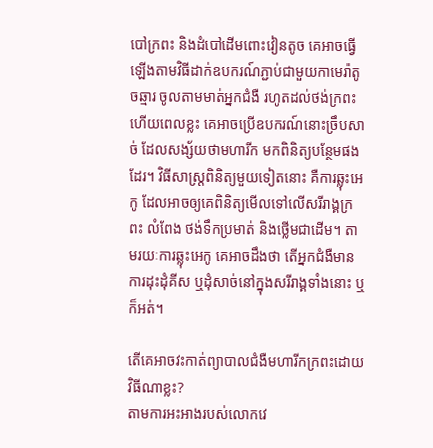បៅក្រពះ និងដំបៅដើមពោះវៀនតូច គេអាចធ្វើឡើងតាមវិធីដាក់ឧបករណ៍ភ្ជាប់ជាមួយកាមេរ៉ាតូចឆ្មារ ចូលតាមមាត់អ្នកជំងឺ រហូតដល់ថង់ក្រពះ ហើយពេលខ្លះ គេអាចប្រើឧបករណ៍នោះច្រឹបសាច់ ដែលសង្ស័យថាមហារីក មកពិនិត្យបន្ថែមផងដែរ។ វិធីសាស្ត្រពិនិត្យមួយទៀតនោះ គឺការឆ្លុះអេកូ ដែលអាចឲ្យគេពិនិត្យមើលទៅលើសរីរាង្គក្រពះ លំពែង ថង់ទឹកប្រមាត់ និងថ្លើមជាដើម។ តាមរយៈការឆ្លុះអេកូ គេអាចដឹងថា តើអ្នកជំងឺមានការដុះដុំគីស ឬដុំសាច់នៅក្នុងសរីរាង្គទាំងនោះ ឬក៏អត់។

តើគេអាចវះកាត់ព្យាបាលជំងឺមហារីកក្រពះដោយវិធីណាខ្លះ?
តាមការអះអាងរបស់លោកវេ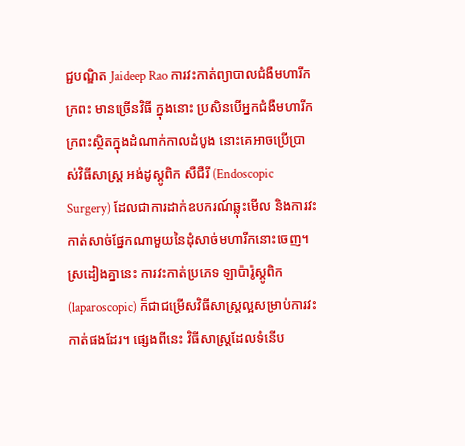ជ្ជបណ្ឌិត Jaideep Rao ការវះកាត់ព្យាបាលជំងឺមហារីកក្រពះ មានច្រើនវិធី ក្នុងនោះ ប្រសិនបើអ្នកជំងឺមហារីកក្រពះស្ថិតក្នុងដំណាក់កាលដំបូង នោះគេអាចប្រើប្រាស់វិធីសាស្ត្រ អង់ដូស្គូពិក សឺជឺរី (Endoscopic Surgery) ដែលជាការដាក់ឧបករណ៍ឆ្លុះមើល និងការវះកាត់សាច់ផ្នែកណាមួយនៃដុំសាច់មហារីកនោះចេញ។ ស្រដៀងគ្នានេះ ការវះកាត់ប្រភេទ ឡាប៉ារ៉ូស្គូពិក (laparoscopic) ក៏ជាជម្រើសវិធីសាស្ត្រល្អសម្រាប់ការវះកាត់ផងដែរ។ ផ្សេងពីនេះ វិធីសាស្ត្រដែលទំនើប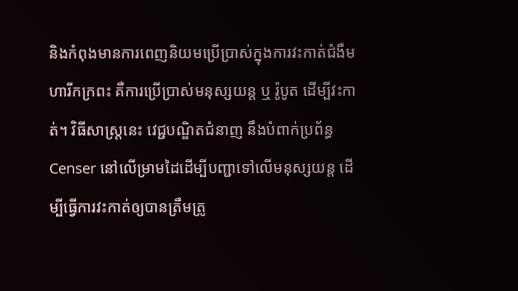និងកំពុងមានការពេញនិយមប្រើប្រាស់ក្នុងការវះកាត់ជំងឺមហារីកក្រពះ គឺការប្រើប្រាស់មនុស្សយន្ដ ឬ រ៉ូបូត ដើម្បីវះកាត់។ វិធីសាស្ត្រនេះ វេជ្ជបណ្ឌិតជំនាញ នឹងបំពាក់ប្រព័ន្ធ Censer នៅលើម្រាមដៃដើម្បីបញ្ជាទៅលើមនុស្សយន្ដ ដើម្បីធ្វើការវះកាត់ឲ្យបានត្រឹមត្រូ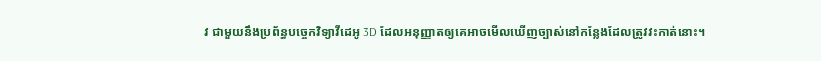វ ជាមួយនឹងប្រព័ន្ធបច្ចេកវិទ្យាវីដេអូ 3D ដែលអនុញ្ញាតឲ្យគេអាចមើលឃើញច្បាស់នៅកន្លែងដែលត្រូវវះកាត់នោះ។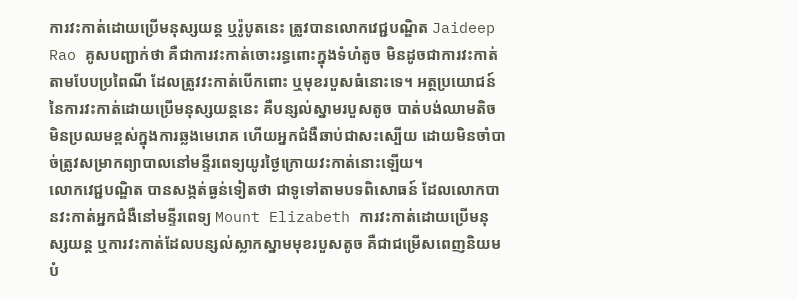ការវះកាត់ដោយប្រើមនុស្សយន្ដ ឬរ៉ូបូតនេះ ត្រូវបានលោកវេជ្ជបណ្ឌិត Jaideep Rao គូសបញ្ជាក់ថា គឺជាការវះកាត់ចោះរន្ធពោះក្នុងទំហំតូច មិនដូចជាការវះកាត់តាមបែបប្រពៃណី ដែលត្រូវវះកាត់បើកពោះ ឬមុខរបួសធំនោះទេ។ អត្ថប្រយោជន៍ នៃការវះកាត់ដោយប្រើមនុស្សយន្ដនេះ គឺបន្សល់ស្នាមរបួសតូច បាត់បង់ឈាមតិច មិនប្រឈមខ្ពស់ក្នុងការឆ្លងមេរោគ ហើយអ្នកជំងឺឆាប់ជាសះស្បើយ ដោយមិនចាំបាច់ត្រូវសម្រាកព្យាបាលនៅមន្ទីរពេទ្យយូរថ្ងៃក្រោយវះកាត់នោះឡើយ។
លោកវេជ្ជបណ្ឌិត បានសង្កត់ធ្ងន់ទៀតថា ជាទូទៅតាមបទពិសោធន៍ ដែលលោកបានវះកាត់អ្នកជំងឺនៅមន្ទីរពេទ្យ Mount Elizabeth ការវះកាត់ដោយប្រើមនុស្សយន្ដ ឬការវះកាត់ដែលបន្សល់ស្លាកស្នាមមុខរបួសតូច គឺជាជម្រើសពេញនិយមបំ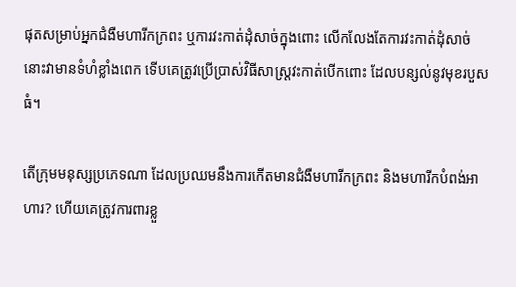ផុតសម្រាប់អ្នកជំងឺមហារីកក្រពះ ឬការវះកាត់ដុំសាច់ក្នុងពោះ លើកលែងតែការវះកាត់ដុំសាច់នោះវាមានទំហំខ្លាំងពេក ទើបគេត្រូវប្រើប្រាស់វិធីសាស្ត្រវះកាត់បើកពោះ ដែលបន្សល់នូវមុខរបួសធំ។

តើក្រុមមនុស្សប្រភេទណា ដែលប្រឈមនឹងការកើតមានជំងឺមហារីកក្រពះ និងមហារីកបំពង់អាហារ? ហើយគេត្រូវការពារខ្លួ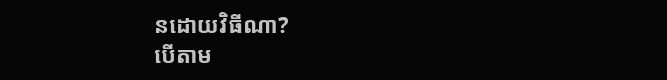នដោយវិធីណា?
បើតាម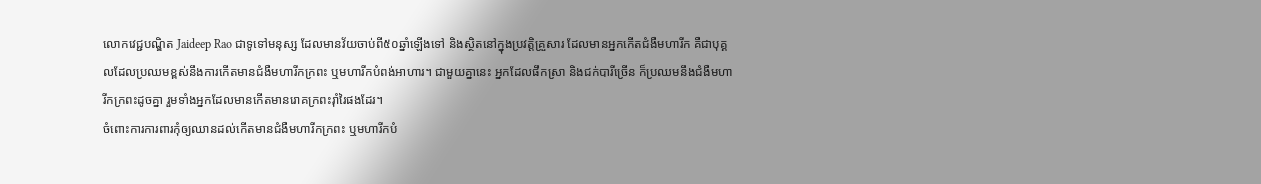លោកវេជ្ជបណ្ឌិត Jaideep Rao ជាទូទៅមនុស្ស ដែលមានវ័យចាប់ពី៥០ឆ្នាំឡើងទៅ និងស្ថិតនៅក្នុងប្រវត្តិគ្រួសារ ដែលមានអ្នកកើតជំងឺមហារីក គឺជាបុគ្គលដែលប្រឈមខ្ពស់នឹងការកើតមានជំងឺមហារីកក្រពះ ឬមហារីកបំពង់អាហារ។ ជាមួយគ្នានេះ អ្នកដែលផឹកស្រា និងជក់បារីច្រើន ក៏ប្រឈមនឹងជំងឺមហារីកក្រពះដូចគ្នា រួមទាំងអ្នកដែលមានកើតមានរោគក្រពះរ៉ាំរៃផងដែរ។
ចំពោះការការពារកុំឲ្យឈានដល់កើតមានជំងឺមហារីកក្រពះ ឬមហារីកបំ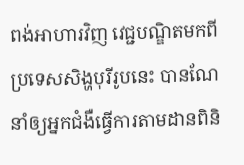ពង់អាហារវិញ វេជ្ជបណ្ឌិតមកពីប្រទេសសិង្ហបុរីរូបនេះ បានណែនាំឲ្យអ្នកជំងឺធ្វើការតាមដានពិនិ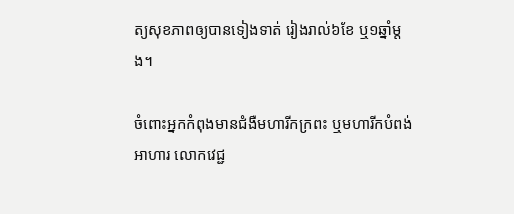ត្យសុខភាពឲ្យបានទៀងទាត់ រៀងរាល់៦ខែ ឬ១ឆ្នាំម្ដង។

ចំពោះអ្នកកំពុងមានជំងឺមហារីកក្រពះ ឬមហារីកបំពង់អាហារ លោកវេជ្ជ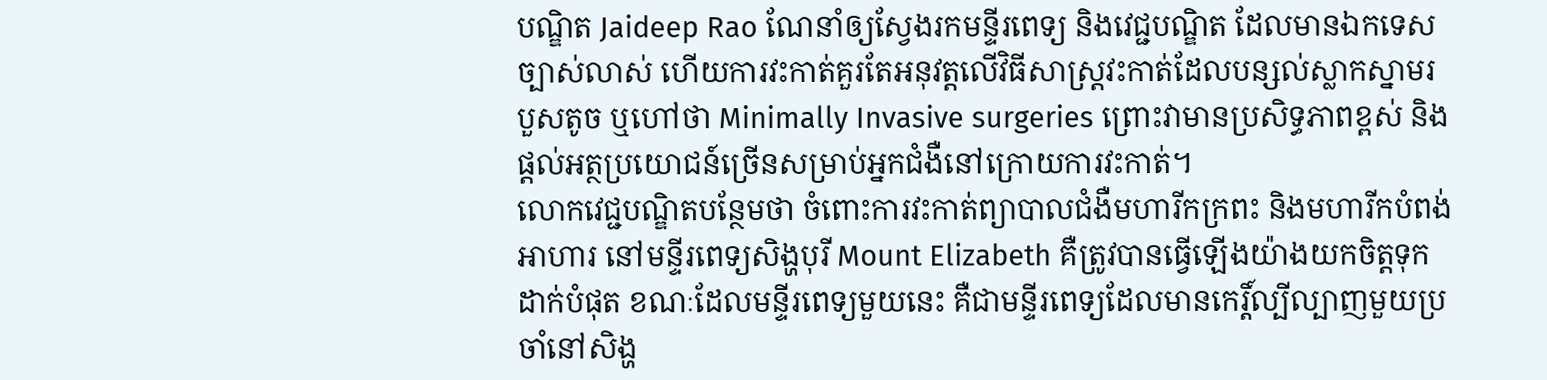បណ្ឌិត Jaideep Rao ណែនាំឲ្យស្វែងរកមន្ទីរពេទ្យ និងវេជ្ជបណ្ឌិត ដែលមានឯកទេសច្បាស់លាស់ ហើយការវះកាត់គួរតែអនុវត្តលើវិធីសាស្ត្រវះកាត់ដែលបន្សល់ស្លាកស្នាមរបួសតូច ឬហៅថា Minimally Invasive surgeries ព្រោះវាមានប្រសិទ្ធភាពខ្ពស់ និងផ្ដល់អត្ថប្រយោជន៍ច្រើនសម្រាប់អ្នកជំងឺនៅក្រោយការវះកាត់។
លោកវេជ្ជបណ្ឌិតបន្ថែមថា ចំពោះការវះកាត់ព្យាបាលជំងឺមហារីកក្រពះ និងមហារីកបំពង់អាហារ នៅមន្ទីរពេទ្យសិង្ហបុរី Mount Elizabeth គឺត្រូវបានធ្វើឡើងយ៉ាងយកចិត្តទុកដាក់បំផុត ខណៈដែលមន្ទីរពេទ្យមួយនេះ គឺជាមន្ទីរពេទ្យដែលមានកេរ្ដិ៍ល្បីល្បាញមួយប្រចាំនៅសិង្ហ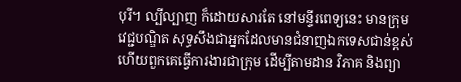បុរី។ ល្បីល្បាញ ក៏ដោយសារតែ នៅមន្ទីរពេទ្យនេះ មានក្រុមវេជ្ជបណ្ឌិត សុទ្ធសឹងជាអ្នកដែលមានជំនាញឯកទេសជាន់ខ្ពស់ ហើយពួកគេធ្វើការងារជាក្រុម ដើម្បីតាមដាន វិភាគ និងព្យា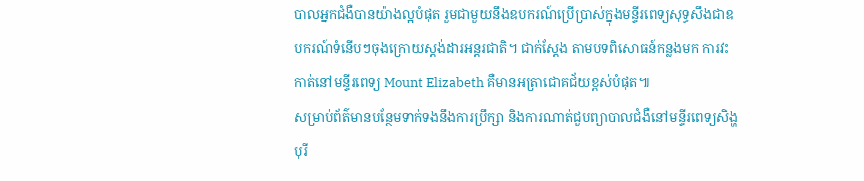បាលអ្នកជំងឺបានយ៉ាងល្អបំផុត រួមជាមួយនឹងឧបករណ៍ប្រើប្រាស់ក្នុងមន្ទីរពេទ្យសុទ្ធសឹងជាឧបករណ៍ទំនើបៗចុងក្រោយស្ដង់ដារអន្តរជាតិ។ ជាក់ស្ដែង តាមបទពិសោធន៍កន្លងមក ការវះកាត់នៅមន្ទីរពេទ្យ Mount Elizabeth គឺមានអត្រាជោគជ័យខ្ពស់បំផុត៕
សម្រាប់ព័ត៌មានបន្ថែមទាក់ទងនឹងការប្រឹក្សា និងការណាត់ជួបព្យាបាលជំងឺនៅមន្ទីរពេទ្យសិង្ហបុរី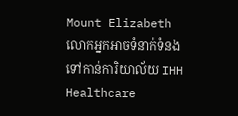Mount Elizabeth លោកអ្នកអាចទំនាក់ទំនងទៅកាន់ការិយាល័យ IHH Healthcare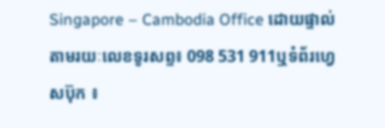Singapore – Cambodia Office ដោយផ្ទាល់តាមរយៈលេខទូរសព្ទ៖ 098 531 911ឬទំព័រហ្វេសប៊ុក ៖